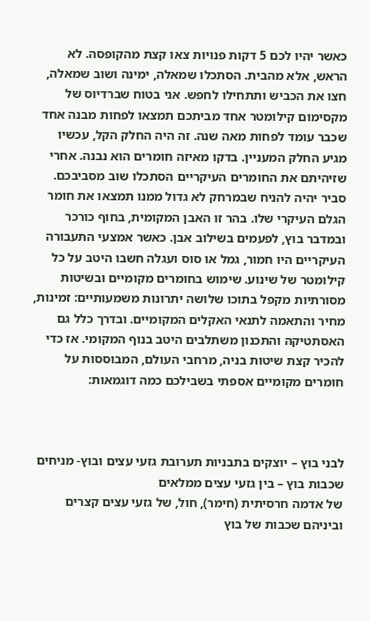כאשר יהיו לכם 5 דקות פנויות צאו קצת מהקופסה. לא הראש, אלא מהבית. הסתכלו שמאלה, ימינה ושוב שמאלה, חצו את הכביש ותתחילו לחפש. אני בטוח שברדיוס של מקסימום קילומטר אחד מביתכם תמצאו לפחות מבנה אחד שכבר עומד לפחות מאה שנה. זה היה החלק הקל, עכשיו מגיע החלק המעניין. בדקו מאיזה חומרים הוא נבנה. אחרי שזיהיתם את החומרים העיקריים הסתכלו שוב מסביבכם. סביר יהיה להניח שבמרחק לא גדול ממנו תמצאו את חומר הגלם העיקרי שלו. בהר זו האבן המקומית, בחוף כורכר ובמדבר בוץ, לפעמים בשילוב אבן. כאשר אמצעי התעבורה העיקריים היו חמור, גמל או סוס ועגלה חשבו היטב על כל קילומטר של שינוע. שימוש בחומרים מקומיים ובשיטות מסורתיות מקפל בתוכו שלושה יתרונות משמעותיים: זמינות, מחיר והתאמה לתנאי האקלים המקומיים. ובדרך כלל גם האסתטיקה והתכנון משתלבים היטב בנוף המקומי. אז כדי להכיר קצת שיטות בניה, מרחבי העולם, המבוססות על חומרים מקומיים אספתי בשבילכם כמה דוגמאות:



לבני בוץ – יוצקים בתבניות תערובת גזעי עצים ובוץ- מניחים שכבות בוץ – בין גזעי עצים ממלאים
של אדמה חרסיתית (חימר), חול, של גזעי עצים קצרים וביניהם שכבות של בוץ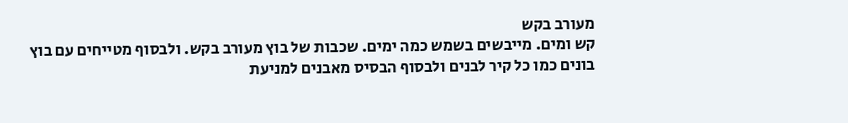מעורב בקש
קש ומים. מייבשים בשמש כמה ימים. שכבות של בוץ מעורב בקש. ולבסוף מטייחים עם בוץ
בונים כמו כל קיר לבנים ולבסוף הבסיס מאבנים למניעת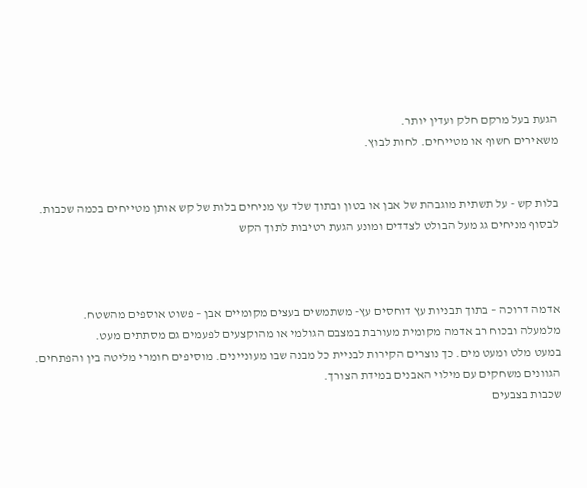הגעת בעל מרקם חלק ועדין יותר.
משאירים חשוף או מטייחים. לחות לבוץ.


בלות קש - על תשתית מוגבהת של אבן או בטון ובתוך שלד עץ מניחים בלות של קש אותן מטייחים בכמה שכבות. לבסוף מניחים גג מעל הבולט לצדדים ומונע הגעת רטיבות לתוך הקש



אדמה דרוכה – בתוך תבניות עץ דוחסים עץ- משתמשים בעצים מקומיים אבן – פשוט אוספים מהשטח.
מלמעלה ובכוח רב אדמה מקומית מעורבת במצבם הגולמי או מהוקצעים לפעמים גם מסתתים מעט.
במעט מלט ומעט מים. כך נוצרים הקירות לבניית כל מבנה שבו מעוניינים. מוסיפים חומרי מליטה בין והפתחים. הגוונים משחקים עם מילוי האבנים במידת הצורך.
שכבות בצבעים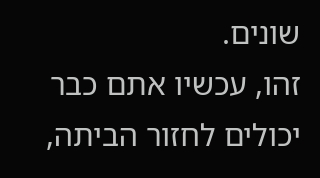שונים.
זהו, עכשיו אתם כבר יכולים לחזור הביתה,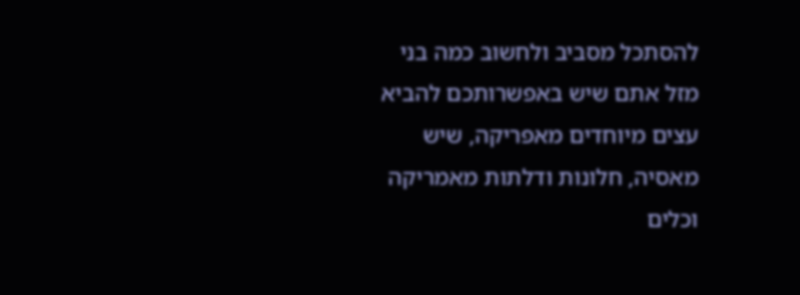להסתכל מסביב ולחשוב כמה בני מזל אתם שיש באפשרותכם להביא עצים מיוחדים מאפריקה, שיש מאסיה, חלונות ודלתות מאמריקה וכלים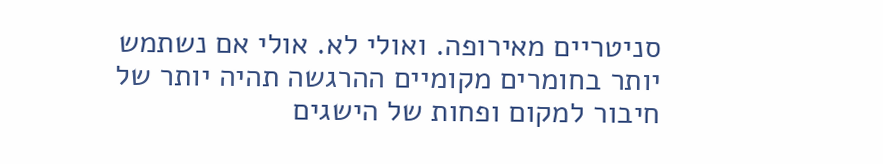סניטריים מאירופה. ואולי לא. אולי אם נשתמש יותר בחומרים מקומיים ההרגשה תהיה יותר של חיבור למקום ופחות של הישגים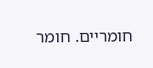חומריים. חומר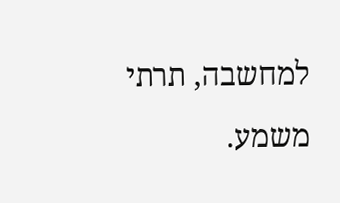למחשבה, תרתי משמע.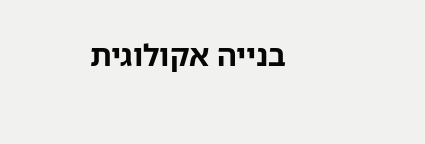בנייה אקולוגית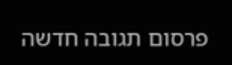פרסום תגובה חדשה